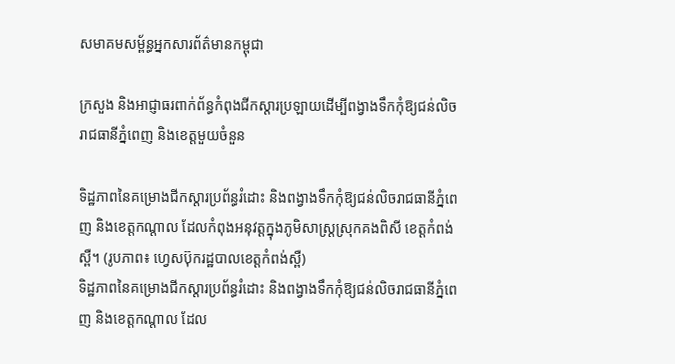សមាគមសម្ព័ន្ធអ្នកសារព័ត៌មានកម្ពុជា

ក្រសួង និងអាជ្ញាធរពាក់ព័ន្ធកំពុងជីកស្តារប្រឡាយដើម្បីពង្វាងទឹកកុំឱ្យជន់លិចរាជធានីភ្នំពេញ និងខេត្តមួយចំនួន

ទិដ្ឋភាពនៃគម្រោងជីកស្តារប្រព័ន្ធរំដោះ និងពង្វាងទឹកកុំឱ្យជន់លិចរាជធានីភ្នំពេញ និងខេត្តកណ្តាល ដែលកំពុងអនុវត្តក្នុងភូមិសាស្ត្រស្រុកគងពិសី ខេត្តកំពង់ស្ពឺ។ (រូបភាព៖ ហ្វេសប៊ុករដ្ឋបាលខេត្តកំពង់ស្ពឺ)
ទិដ្ឋភាពនៃគម្រោងជីកស្តារប្រព័ន្ធរំដោះ និងពង្វាងទឹកកុំឱ្យជន់លិចរាជធានីភ្នំពេញ និងខេត្តកណ្តាល ដែល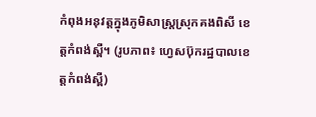កំពុងអនុវត្តក្នុងភូមិសាស្ត្រស្រុកគងពិសី ខេត្តកំពង់ស្ពឺ។ (រូបភាព៖ ហ្វេសប៊ុករដ្ឋបាលខេត្តកំពង់ស្ពឺ)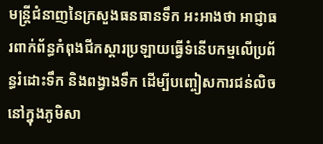មន្ត្រីជំនាញនៃក្រសួងធនធានទឹក អះអាងថា អាជ្ញាធរពាក់ព័ន្ធកំពុងជីកស្តារប្រឡាយធ្វើទំនើបកម្មលើប្រព័ន្ធរំដោះទឹក និងពង្វាងទឹក ដើម្បីបញ្ចៀសការជន់លិចនៅក្នុងភូមិសា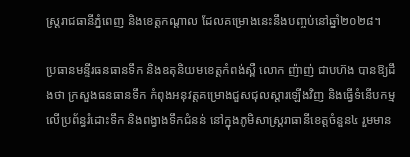ស្ត្ររាជធានីភ្នំពេញ និងខេត្តកណ្តាល ដែលគម្រោងនេះនឹងបញ្ចប់នៅឆ្នាំ២០២៨។

ប្រធានមន្ទីរធនធានទឹក និងឧតុនិយមខេត្តកំពង់ស្ពឺ លោក ញ៉ាញ់ ជាបហ៊ង បានឱ្យដឹងថា ក្រសួងធនធានទឹក កំពុងអនុវត្តគម្រោងជួសជុលស្តារឡើងវិញ និងធ្វើទំនើបកម្មលើប្រព័ន្ធរំដោះទឹក និងពង្វាងទឹកជំនន់ នៅក្នុងភូមិសាស្ត្ររាធានីខេត្តចំនួន៤ រួមមាន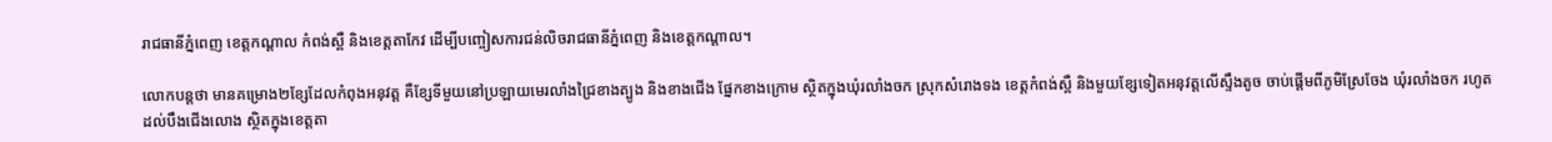រាជធានីភ្នំពេញ ខេត្តកណ្តាល កំពង់ស្ពឺ និងខេត្តតាកែវ ដើម្បីបញ្ចៀសការជន់លិចរាជធានីភ្នំពេញ និងខេត្តកណ្តាល។

លោកបន្តថា មានគម្រោង២ខ្សែដែលកំពុងអនុវត្ត គឺខ្សែទីមួយនៅប្រឡាយមេរលាំងជ្រៃខាងត្បូង និងខាងជើង ផ្នែកខាងក្រោម ស្ថិតក្នុងឃុំរលាំងចក ស្រុកសំរោងទង ខេត្តកំពង់ស្ពឺ និងមួយខ្សែទៀតអនុវត្តលើស្ទឹងតូច ចាប់ផ្តើមពីភូមិស្រែចែង ឃុំរលាំងចក រហូតដល់បឹងជើងលោង ស្ថិតក្នុងខេត្តតា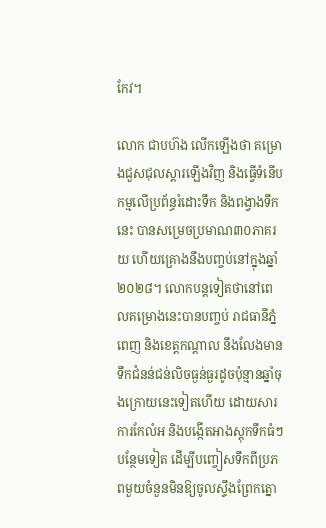កែវ។

លោក ជាបហ៊ង លើកឡើងថា គម្រោងជួសជុលស្តារឡើងវិញ និងធ្វើទំនើបកម្មលើប្រព័ន្ធរំដោះទឹក និងពង្វាងទឹកនេះ បានសម្រេចប្រមាណ៣០ភាគរយ ហើយគ្រោងនឹងបញ្ចប់នៅក្នុងឆ្នាំ២០២៨។ លោកបន្តទៀតថានៅពេលគម្រោងនេះបានបញ្ចប់ រាជធានីភ្នំពេញ និងខេត្តកណ្តាល នឹងលែងមានទឹកជំនន់ជន់លិចធ្ងន់ធ្ងរដូចប៉ុន្មានឆ្នាំចុងក្រោយនេះទៀតហើយ ដោយសារការកែលំអ និងបង្កើតអាងស្តុកទឹកធំៗបន្ថែមទៀត ដើម្បីបញ្ចៀសទឹកពីប្រភពមួយចំនួនមិនឱ្យចូលស្ទឹងព្រែកត្នោ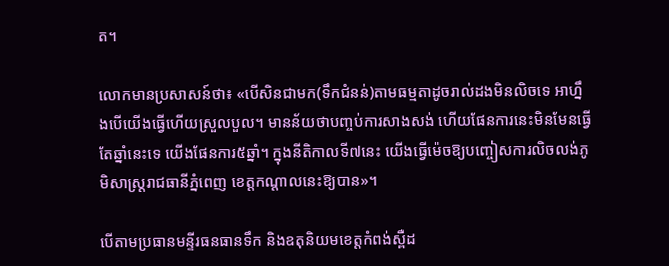ត។

លោកមានប្រសាសន៍ថា៖ «បើសិនជាមក(ទឹកជំនន់)តាមធម្មតាដូចរាល់ដងមិនលិចទេ អាហ្នឹងបើយើងធ្វើហើយស្រួលបួល។ មានន័យថាបញ្ចប់ការសាងសង់ ហើយផែនការនេះមិនមែនធ្វើតែឆ្នាំនេះទេ យើងផែនការ៥ឆ្នាំ។ ក្នុងនីតិកាលទី៧នេះ យើងធ្វើម៉េចឱ្យបញ្ចៀសការលិចលង់ភូមិសាស្ត្ររាជធានីភ្នំពេញ ខេត្តកណ្តាលនេះឱ្យបាន»។

បើតាមប្រធានមន្ទីរធនធានទឹក និងឧតុនិយមខេត្តកំពង់ស្ពឺដ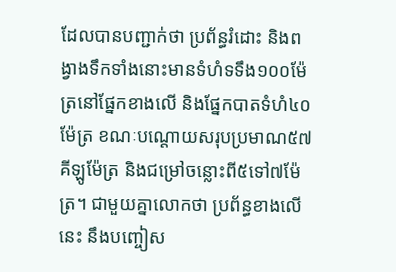ដែលបានបញ្ជាក់ថា ប្រព័ន្ធរំដោះ និងពង្វាងទឹកទាំងនោះមានទំហំទទឹង១០០ម៉ែត្រនៅផ្នែកខាងលើ និងផ្នែកបាតទំហំ៤០ម៉ែត្រ ខណៈបណ្តោយសរុបប្រមាណ៥៧គីឡូម៉ែត្រ និងជម្រៅចន្លោះពី៥ទៅ៧ម៉ែត្រ។ ជាមួយគ្នាលោកថា ប្រព័ន្ធខាងលើនេះ នឹងបញ្ចៀស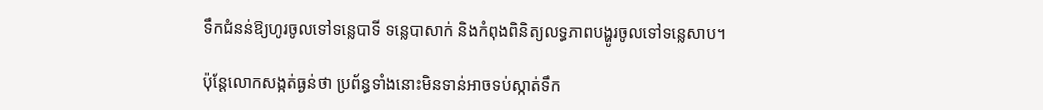ទឹកជំនន់ឱ្យហូរចូលទៅទន្លេបាទី ទន្លេបាសាក់ និងកំពុងពិនិត្យលទ្ធភាពបង្ហូរចូលទៅទន្លេសាប។

ប៉ុន្តែលោកសង្កត់ធ្ងន់ថា ប្រព័ន្ធទាំងនោះមិនទាន់អាចទប់ស្កាត់ទឹក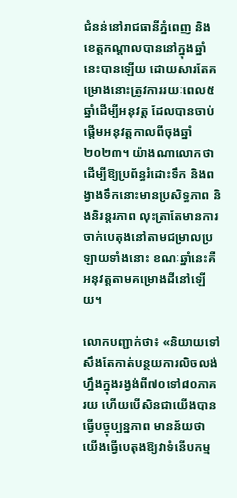ជំនន់នៅរាជធានីភ្នំពេញ និងខេត្តកណ្តាលបាននៅក្នុងឆ្នាំនេះបានឡើយ ដោយសារតែគម្រោងនោះត្រូវការរយៈពេល៥ឆ្នាំដើម្បីអនុវត្ត ដែលបានចាប់ផ្តើមអនុវត្តកាលពីចុងឆ្នាំ២០២៣។ យ៉ាងណាលោកថា ដើម្បីឱ្យប្រព័ន្ធរំដោះទឹក និងពង្វាងទឹកនោះមានប្រសិទ្ធភាព និងនិរន្តរភាព លុះត្រាតែមានការចាក់បេតុងនៅតាមជម្រាលប្រឡាយទាំងនោះ ខណៈឆ្នាំនេះគឺអនុវត្តតាមគម្រោងដីនៅឡើយ។

លោកបញ្ជាក់ថា៖ «និយាយទៅសឹងតែកាត់បន្ថយការលិចលង់ហ្នឹងក្នុងរង្វង់ពី៧០ទៅ៨០ភាគរយ ហើយបើសិនជាយើងបានធ្វើបច្ចុប្បន្នភាព មានន័យថាយើងធ្វើបេតុងឱ្យវាទំនើបកម្ម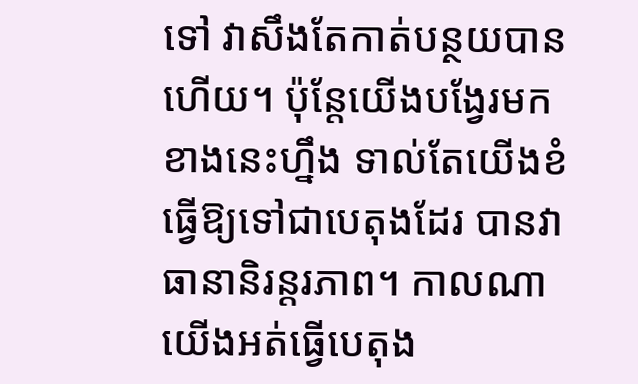ទៅ វាសឹងតែកាត់បន្ថយបានហើយ។ ប៉ុន្តែយើងបង្វែរមកខាងនេះហ្នឹង ទាល់តែយើងខំធ្វើឱ្យទៅជាបេតុងដែរ បានវាធានានិរន្តរភាព។ កាលណាយើងអត់ធ្វើបេតុង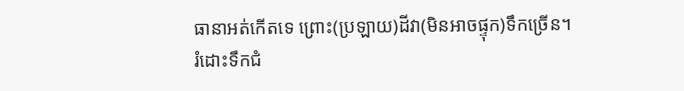ធានាអត់កើតទេ ព្រោះ(ប្រឡាយ)ដីវា(មិនអាចផ្ទុក)ទឹកច្រើន។ រំដោះទឹកជំ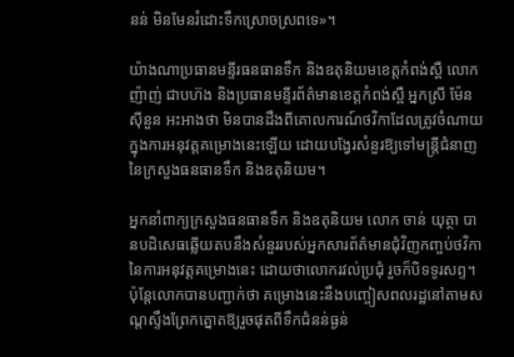នន់ មិនមែនរំដោះទឹកស្រោចស្រពទេ»។

យ៉ាងណាប្រធានមន្ទីរធនធានទឹក និងឧតុនិយមខេត្តកំពង់ស្ពឺ លោក ញ៉ាញ់ ជាបហ៊ង និងប្រធានមន្ទីរព័ត៌មានខេត្តកំពង់ស្ពឺ អ្នកស្រី ម៉ែន ស៊ីនួន អះអាងថា មិនបានដឹងពីគោលការណ៍ថវិកាដែលត្រូវចំណាយក្នុងការអនុវត្តគម្រោងនេះឡើយ ដោយបង្វែរសំនួរឱ្យទៅមន្ត្រីជំនាញនៃក្រសួងធនធានទឹក និងឧតុនិយម។

អ្នកនាំពាក្យក្រសួងធនធានទឹក និងឧតុនិយម លោក ចាន់ យុត្ថា បានបដិសេធឆ្លើយតបនឹងសំនួររបស់អ្នកសារព័ត៌មានជុំវិញកញ្ចប់ថវិកានៃការអនុវត្តគម្រោងនេះ ដោយថាលោករវល់ប្រជុំ រួចក៏បិទទូរសព្ទ។ ប៉ុន្តែលោកបានបញ្ជាក់ថា គម្រោងនេះនឹងបញ្ចៀសពលរដ្ឋនៅតាមសណ្តស្ទឹងព្រែកត្នោតឱ្យរួចផុតពីទឹកជំនន់ធ្ងន់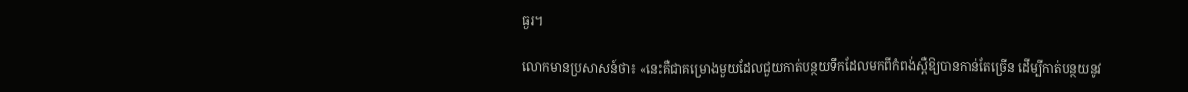ធ្ងរ។

លោកមានប្រសាសន៍ថា៖ «នេះគឺជាគម្រោងមួយដែលជួយកាត់បន្ថយទឹកដែលមកពីកំពង់ស្ពឺឱ្យបានកាន់តែច្រើន ដើម្បីកាត់បន្ថយនូវ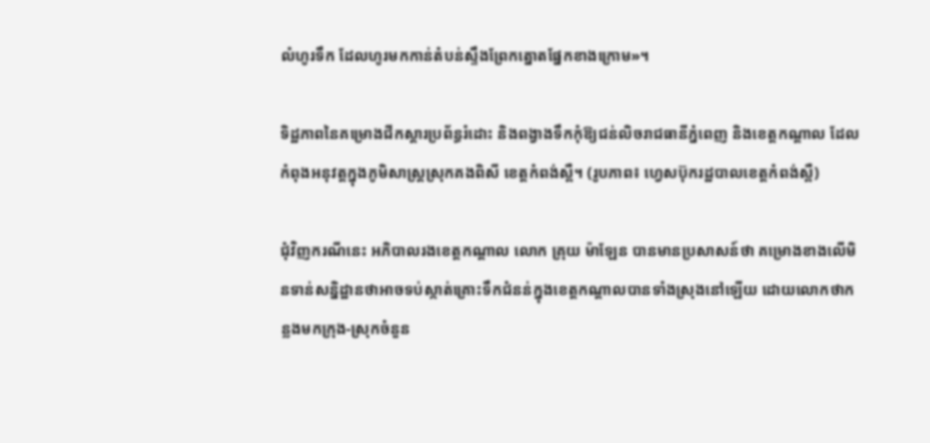លំហូរទឹក ដែលហូរមកកាន់តំបន់ស្ទឹងព្រែកត្នោតផ្នែកខាងក្រោម»។

ទិដ្ឋភាពនៃគម្រោងជីកស្តារប្រព័ន្ធរំដោះ និងពង្វាងទឹកកុំឱ្យជន់លិចរាជធានីភ្នំពេញ និងខេត្តកណ្តាល ដែលកំពុងអនុវត្តក្នុងភូមិសាស្ត្រស្រុកគងពិសី ខេត្តកំពង់ស្ពឺ។ (រូបភាព៖ ហ្វេសប៊ុករដ្ឋបាលខេត្តកំពង់ស្ពឺ)

ជុំវិញករណីនេះ អភិបាលរងខេត្តកណ្តាល លោក គ្រុយ ម៉ាឡែន បានមានប្រសាសន៍ថា គម្រោងខាងលើមិនទាន់សន្និដ្ឋានថាអាចទប់ស្កាត់គ្រោះទឹកជំនន់ក្នុងខេត្តកណ្តាលបានទាំងស្រុងនៅឡើយ ដោយលោកថាកន្លងមកក្រុង-ស្រុកចំនួន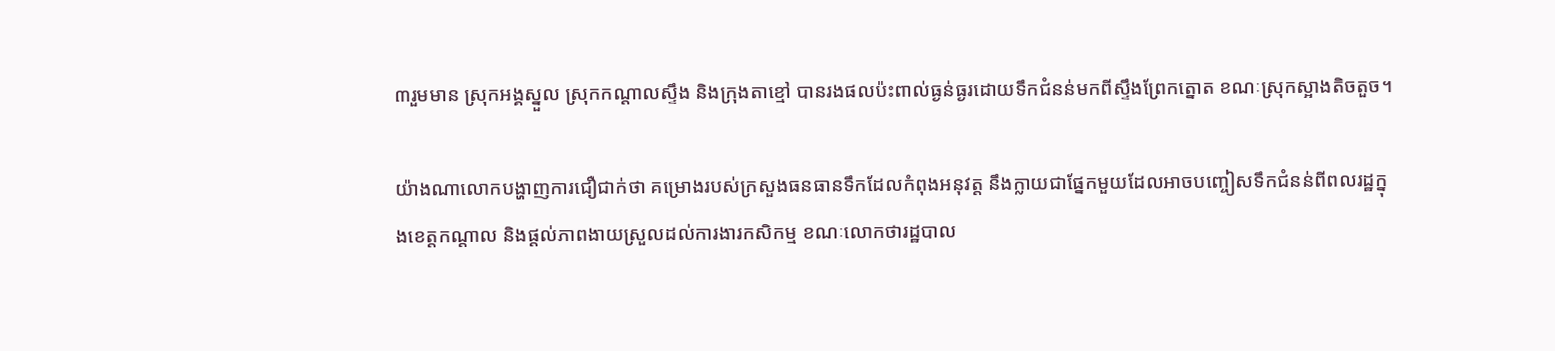៣រួមមាន ស្រុកអង្គស្នួល ស្រុកកណ្តាលស្ទឹង និងក្រុងតាខ្មៅ បានរងផលប៉ះពាល់ធ្ងន់ធ្ងរដោយទឹកជំនន់មកពីស្ទឹងព្រែកត្នោត ខណៈស្រុកស្អាងតិចតួច។

យ៉ាងណាលោកបង្ហាញការជឿជាក់ថា គម្រោងរបស់ក្រសួងធនធានទឹកដែលកំពុងអនុវត្ត នឹងក្លាយជាផ្នែកមួយដែលអាចបញ្ចៀសទឹកជំនន់ពីពលរដ្ឋក្នុងខេត្តកណ្តាល និងផ្តល់ភាពងាយស្រួលដល់ការងារកសិកម្ម ខណៈលោកថារដ្ឋបាល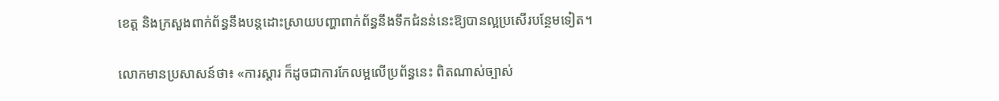ខេត្ត និងក្រសួងពាក់ព័ន្ធនឹងបន្តដោះស្រាយបញ្ហាពាក់ព័ន្ធនឹងទឹកជំនន់នេះឱ្យបានល្អប្រសើរបន្ថែមទៀត។

លោកមានប្រសាសន៍ថា៖ «ការស្តារ ក៏ដូចជាការកែលម្អលើប្រព័ន្ធនេះ ពិតណាស់ច្បាស់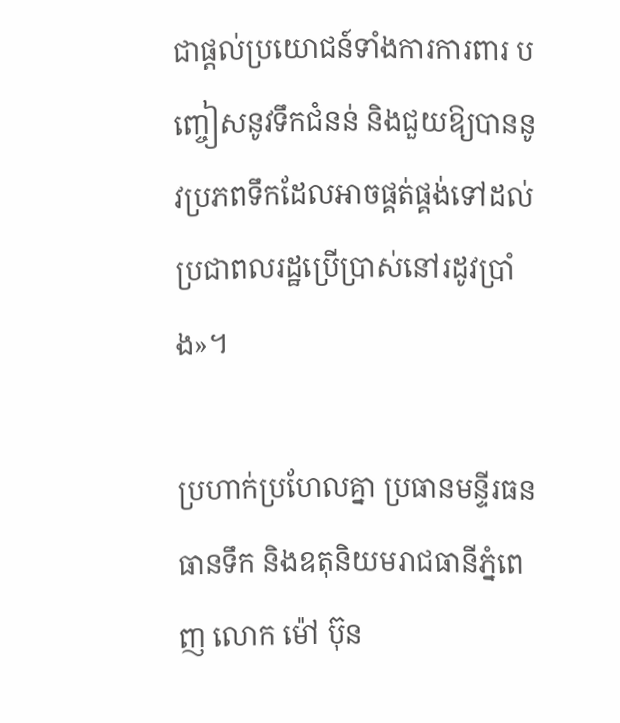ជាផ្តល់ប្រយោជន៍ទាំងការការពារ បញ្ចៀសនូវទឹកជំនន់ និងជួយឱ្យបាននូវប្រភពទឹកដែលអាចផ្គត់ផ្គង់ទៅដល់ប្រជាពលរដ្ឋប្រើប្រាស់នៅរដូវប្រាំង»។

ប្រហាក់ប្រហែលគ្នា ប្រធានមន្ទីរធនធានទឹក និងឧតុនិយមរាជធានីភ្នំពេញ លោក ម៉ៅ ប៊ុន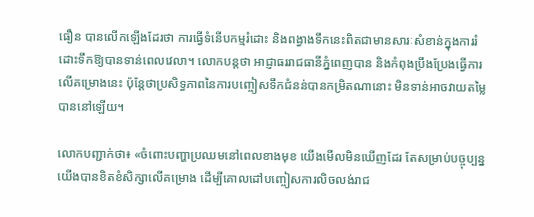ធឿន បានលើកឡើងដែរថា ការធ្វើទំនើបកម្មរំដោះ និងពង្វាងទឹកនេះពិតជាមានសារៈសំខាន់ក្នុងការរំដោះទឹកឱ្យបានទាន់ពេលវេលា។ លោកបន្តថា អាជ្ញាធររាជធានីភ្នំពេញបាន និងកំពុងប្រឹងប្រែងធ្វើការលើគម្រោងនេះ ប៉ុន្តែថាប្រសិទ្ធភាពនៃការបញ្ចៀសទឹកជំនន់បានកម្រិតណានោះ មិនទាន់អាចវាយតម្លៃបាននៅឡើយ។

លោកបញ្ជាក់ថា៖ «ចំពោះបញ្ហាប្រឈមនៅពេលខាងមុខ យើងមើលមិនឃើញដែរ តែសម្រាប់បច្ចុប្បន្នយើងបានខិតខំសិក្សាលើគម្រោង ដើម្បីគោលដៅបញ្ចៀសការលិចលង់រាជ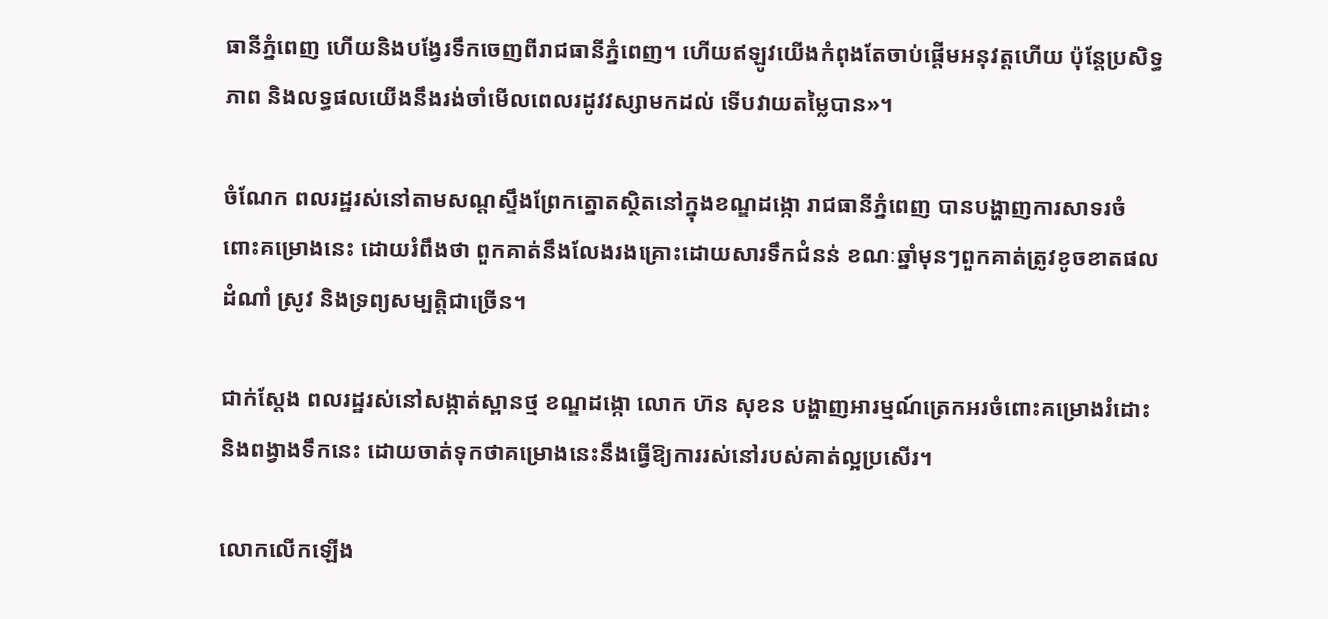ធានីភ្នំពេញ ហើយនិងបង្វែរទឹកចេញពីរាជធានីភ្នំពេញ។ ហើយឥឡូវយើងកំពុងតែចាប់ផ្តើមអនុវត្តហើយ ប៉ុន្តែប្រសិទ្ធភាព និងលទ្ធផលយើងនឹងរង់ចាំមើលពេលរដូវវស្សាមកដល់ ទើបវាយតម្លៃបាន»។

ចំណែក ពលរដ្ឋរស់នៅតាមសណ្តស្ទឹងព្រែកត្នោតស្ថិតនៅក្នុងខណ្ឌដង្កោ រាជធានីភ្នំពេញ បានបង្ហាញការសាទរចំពោះគម្រោងនេះ ដោយរំពឹងថា ពួកគាត់នឹងលែងរងគ្រោះដោយសារទឹកជំនន់ ខណៈឆ្នាំមុនៗពួកគាត់ត្រូវខូចខាតផលដំណាំ ស្រូវ និងទ្រព្យសម្បត្តិជាច្រើន។

ជាក់ស្តែង ពលរដ្ឋរស់នៅសង្កាត់ស្ពានថ្ម ខណ្ឌដង្កោ លោក ហ៊ន សុខន បង្ហាញអារម្មណ៍ត្រេកអរចំពោះគម្រោងរំដោះ និងពង្វាងទឹកនេះ ដោយចាត់ទុកថាគម្រោងនេះនឹងធ្វើឱ្យការរស់នៅរបស់គាត់ល្អប្រសើរ។

លោកលើកឡើង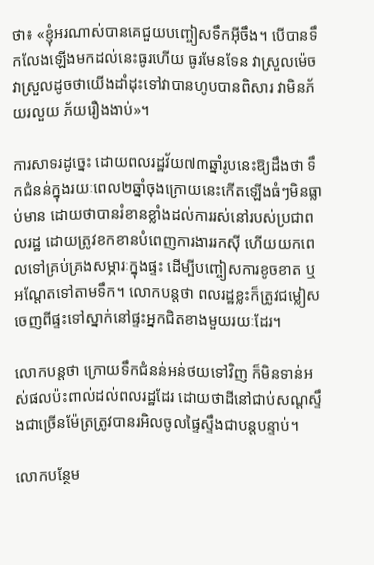ថា៖ «ខ្ញុំអរណាស់បានគេជួយបញ្ចៀសទឹកអ៊ីចឹង។ បើបានទឹកលែងឡើងមកដល់នេះធូរហើយ ធូរមែនទែន វាស្រួលម៉េច វាស្រួលដូចថាយើងដាំដុះទៅវាបានហូបបានពិសារ វាមិនភ័យរលួយ ភ័យរឿងងាប់»។

ការសាទរដូច្នេះ ដោយពលរដ្ឋវ័យ៧៣ឆ្នាំរូបនេះឱ្យដឹងថា ទឹកជំនន់ក្នុងរយៈពេល២ឆ្នាំចុងក្រោយនេះកើតឡើងធំៗមិនធ្លាប់មាន ដោយថាបានរំខានខ្លាំងដល់ការរស់នៅរបស់ប្រជាពលរដ្ឋ ដោយត្រូវខកខានបំពេញការងាររកស៊ី ហើយយកពេលទៅគ្រប់គ្រងសម្ភារៈក្នុងផ្ទះ ដើម្បីបញ្ចៀសការខូចខាត ឬអណ្តែតទៅតាមទឹក។ លោកបន្តថា ពលរដ្ឋខ្លះក៏ត្រូវជម្លៀសចេញពីផ្ទះទៅស្នាក់នៅផ្ទះអ្នកជិតខាងមួយរយៈដែរ។

លោកបន្តថា ក្រោយទឹកជំនន់អន់ថយទៅវិញ ក៏មិនទាន់អស់ផលប៉ះពាល់ដល់ពលរដ្ឋដែរ ដោយថាដីនៅជាប់សណ្តស្ទឹងជាច្រើនម៉ែត្រត្រូវបានរអិលចូលផ្ទៃស្ទឹងជាបន្តបន្ទាប់។

លោកបន្ថែម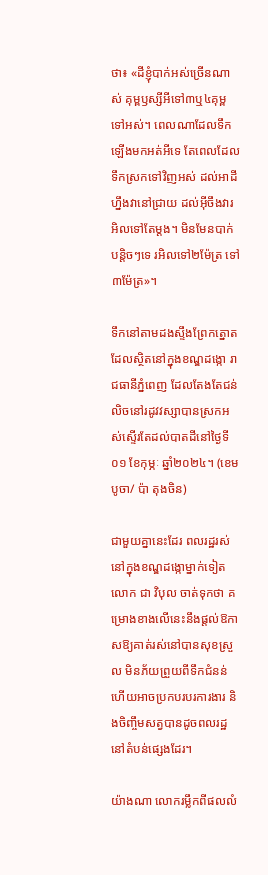ថា៖ «ដីខ្ញុំបាក់អស់ច្រើនណាស់ គុម្ពឫស្សីអីទៅ៣ឬ៤គុម្ពទៅអស់។ ពេលណាដែលទឹកឡើងមកអត់អីទេ តែពេលដែលទឹកស្រកទៅវិញអស់ ដល់អាដីហ្នឹងវានៅជ្រាយ ដល់អ៊ីចឹងវារអិលទៅតែម្តង។ មិនមែនបាក់បន្តិចៗទេ រអិលទៅ២ម៉ែត្រ ទៅ៣ម៉ែត្រ»។

ទឹកនៅតាមដងស្ទឹងព្រែកត្នោតដែលស្ថិតនៅក្នុងខណ្ឌដង្កោ រាជធានីភ្នំពេញ ដែលតែងតែជន់លិចនៅរដូវវស្សាបានស្រកអស់ស្ទើរតែដល់បាតដីនៅថ្ងៃទី០១ ខែកុម្ភៈ ឆ្នាំ២០២៤។ (ខេមបូចា/ ប៉ា តុងចិន)

ជាមួយគ្នានេះដែរ ពលរដ្ឋរស់នៅក្នុងខណ្ឌដង្កោម្នាក់ទៀត លោក ជា វិបុល ចាត់ទុកថា គម្រោងខាងលើនេះនឹងផ្តល់ឱកាសឱ្យគាត់រស់នៅបានសុខស្រួល មិនភ័យព្រួយពីទឹកជំនន់ ហើយអាចប្រកបរបរការងារ និងចិញ្ចឹមសត្វបានដូចពលរដ្ឋនៅតំបន់ផ្សេងដែរ។

យ៉ាងណា លោករម្លឹកពីផលលំ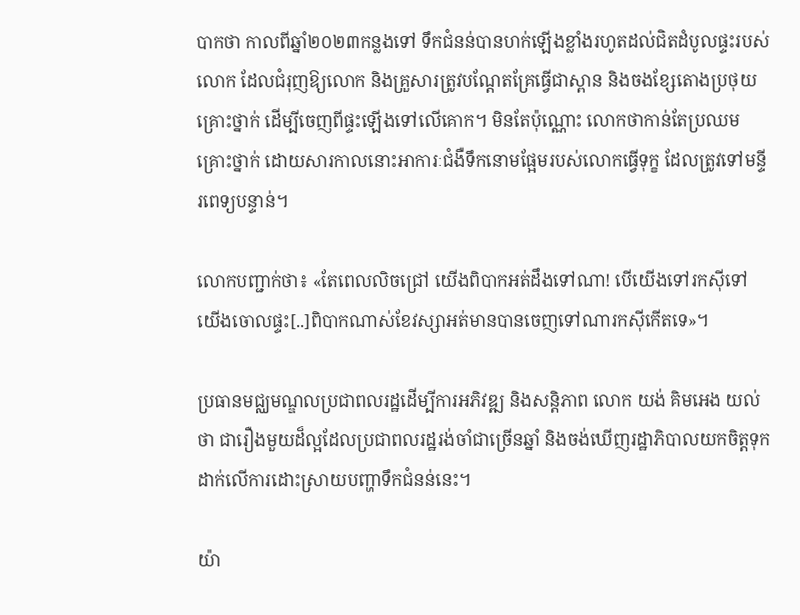បាកថា កាលពីឆ្នាំ២០២៣កន្លងទៅ ទឹកជំនន់បានហក់ឡើងខ្លាំងរហូតដល់ជិតដំបូលផ្ទះរបស់លោក ដែលជំរុញឱ្យលោក និងគ្រួសារត្រូវបណ្តែតគ្រែធ្វើជាស្ពាន និងចងខ្សែតោងប្រថុយគ្រោះថ្នាក់ ដើម្បីចេញពីផ្ទះឡើងទៅលើគោក។ មិនតែប៉ុណ្ណោះ លោកថាកាន់តែប្រឈមគ្រោះថ្នាក់ ដោយសារកាលនោះអាការៈជំងឺទឹកនោមផ្អែមរបស់លោកធ្វើទុក្ខ ដែលត្រូវទៅមន្ទីរពេទ្យបន្ទាន់។

លោកបញ្ជាក់ថា៖ «តែពេលលិចជ្រៅ យើងពិបាកអត់ដឹងទៅណា! បើយើងទៅរកស៊ីទៅ យើងចោលផ្ទះ[..]ពិបាកណាស់ខែវស្សាអត់មានបានចេញទៅណារកស៊ីកើតទេ»។

ប្រធានមជ្ឈមណ្ឌលប្រជាពលរដ្ឋដើម្បីការអភិវឌ្ឍ និងសន្តិភាព លោក យង់ គិមអេង យល់ថា ជារឿងមួយដ៏ល្អដែលប្រជាពលរដ្ឋរង់ចាំជាច្រើនឆ្នាំ និងចង់ឃើញរដ្ឋាភិបាលយកចិត្តទុកដាក់លើការដោះស្រាយបញ្ហាទឹកជំនន់នេះ។

យ៉ា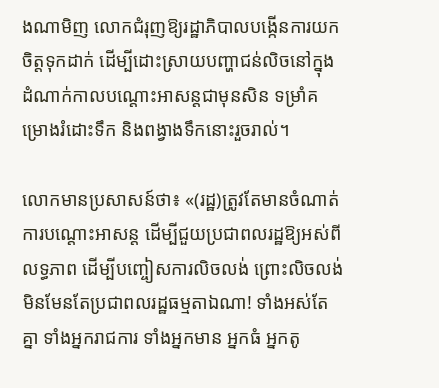ងណាមិញ លោកជំរុញឱ្យរដ្ឋាភិបាលបង្កើនការយកចិត្តទុកដាក់ ដើម្បីដោះស្រាយបញ្ហាជន់លិចនៅក្នុងដំណាក់កាលបណ្តោះអាសន្តជាមុនសិន ទម្រាំគម្រោងរំដោះទឹក និងពង្វាងទឹកនោះរួចរាល់។

លោកមានប្រសាសន៍ថា៖ «(រដ្ឋ)ត្រូវតែមានចំណាត់ការបណ្តោះអាសន្ត ដើម្បីជួយប្រជាពលរដ្ឋឱ្យអស់ពីលទ្ធភាព ដើម្បីបញ្ចៀសការលិចលង់ ព្រោះលិចលង់មិនមែនតែប្រជាពលរដ្ឋធម្មតាឯណា! ទាំងអស់តែគ្នា ទាំងអ្នករាជការ ទាំងអ្នកមាន អ្នកធំ អ្នកតូ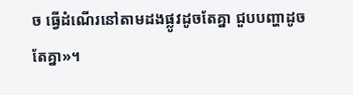ច ធ្វើដំណើរនៅតាមដងផ្លូវដូចតែគ្នា ជួបបញ្ហាដូចតែគ្នា»។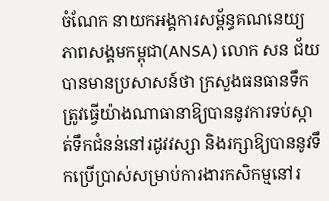ចំណែក នាយកអង្គការសម្ព័ន្ធគណនេយ្យភាពសង្គមកម្ពុជា(ANSA) លោក សន ជ័យ បានមានប្រសាសន៍ថា ក្រសួងធនធានទឹកត្រូវធ្វើយ៉ាងណាធានាឱ្យបាននូវការទប់ស្កាត់ទឹកជំនន់នៅរដូវវស្សា និងរក្សាឱ្យបាននូវទឹកប្រើប្រាស់សម្រាប់ការងារកសិកម្មនៅរ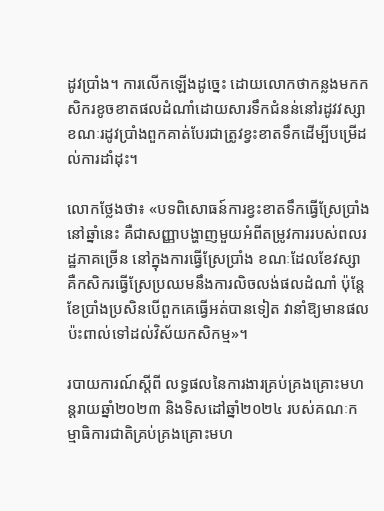ដូវប្រាំង។ ការលើកឡើងដូច្នេះ ដោយលោកថាកន្លងមកកសិករខូចខាតផលដំណាំដោយសារទឹកជំនន់នៅរដូវវស្សា ខណៈរដូវប្រាំងពួកគាត់បែរជាត្រូវខ្វះខាតទឹកដើម្បីបម្រើដល់ការដាំដុះ។

លោកថ្លែងថា៖ «បទពិសោធន៍ការខ្វះខាតទឹកធ្វើស្រែប្រាំងនៅឆ្នាំនេះ គឺជាសញ្ញាបង្ហាញមួយអំពីតម្រូវការរបស់ពលរដ្ឋភាគច្រើន នៅក្នុងការធ្វើស្រែប្រាំង ខណៈដែលខែវស្សា គឺកសិករធ្វើស្រែប្រឈមនឹងការលិចលង់ផលដំណាំ ប៉ុន្តែខែប្រាំងប្រសិនបើពួកគេធ្វើអត់បានទៀត វានាំឱ្យមានផលប៉ះពាល់ទៅដល់វិស័យកសិកម្ម»។

របាយការណ៍ស្តីពី លទ្ធផលនៃការងារគ្រប់គ្រងគ្រោះមហន្តរាយឆ្នាំ២០២៣ និងទិសដៅឆ្នាំ២០២៤ របស់គណៈកម្មាធិការជាតិគ្រប់គ្រងគ្រោះមហ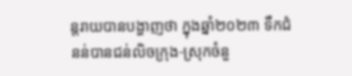ន្តរាយបានបង្ហាញថា ក្នុងឆ្នាំ២០២៣ ទឹកជំនន់បានជន់លិចក្រុង-ស្រុកចំនួ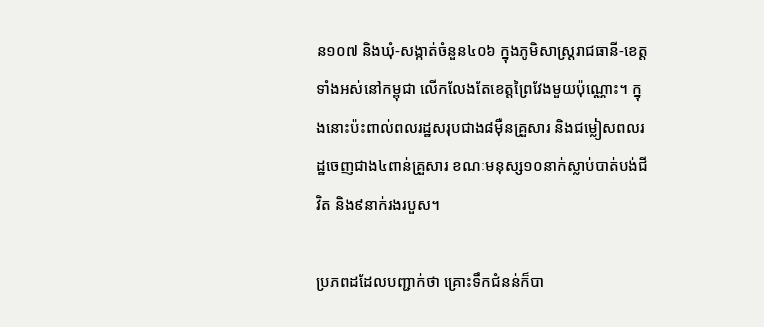ន១០៧ និងឃុំ-សង្កាត់ចំនួន៤០៦ ក្នុងភូមិសាស្ត្ររាជធានី-ខេត្តទាំងអស់នៅកម្ពុជា លើកលែងតែខេត្តព្រៃវែងមួយប៉ុណ្ណោះ។ ក្នុងនោះប៉ះពាល់ពលរដ្ឋសរុបជាង៨ម៉ឺនគ្រួសារ និងជម្លៀសពលរដ្ឋចេញជាង៤ពាន់គ្រួសារ ខណៈមនុស្ស១០នាក់ស្លាប់បាត់បង់ជីវិត និង៩នាក់រងរបួស។

ប្រភពដដែលបញ្ជាក់ថា គ្រោះទឹកជំនន់ក៏បា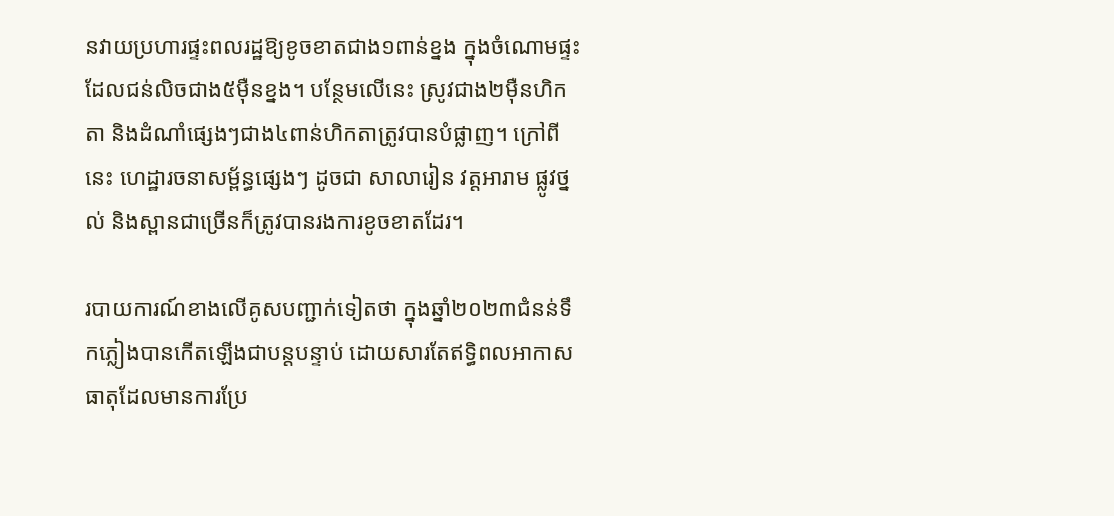នវាយប្រហារផ្ទះពលរដ្ឋឱ្យខូចខាតជាង១ពាន់ខ្នង ក្នុងចំណោមផ្ទះដែលជន់លិចជាង៥ម៉ឺនខ្នង។ បន្ថែមលើនេះ ស្រូវជាង២ម៉ឺនហិកតា និងដំណាំផ្សេងៗជាង៤ពាន់ហិកតាត្រូវបានបំផ្លាញ។ ក្រៅពីនេះ ហេដ្ឋារចនាសម្ព័ន្ធផ្សេងៗ ដូចជា សាលារៀន វត្តអារាម ផ្លូវថ្នល់ និងស្ពានជាច្រើនក៏ត្រូវបានរងការខូចខាតដែរ។

របាយការណ៍ខាងលើគូសបញ្ជាក់ទៀតថា ក្នុងឆ្នាំ២០២៣ជំនន់ទឹកភ្លៀងបានកើតឡើងជាបន្តបន្ទាប់ ដោយសារតែឥទ្ធិពលអាកាសធាតុដែលមានការប្រែ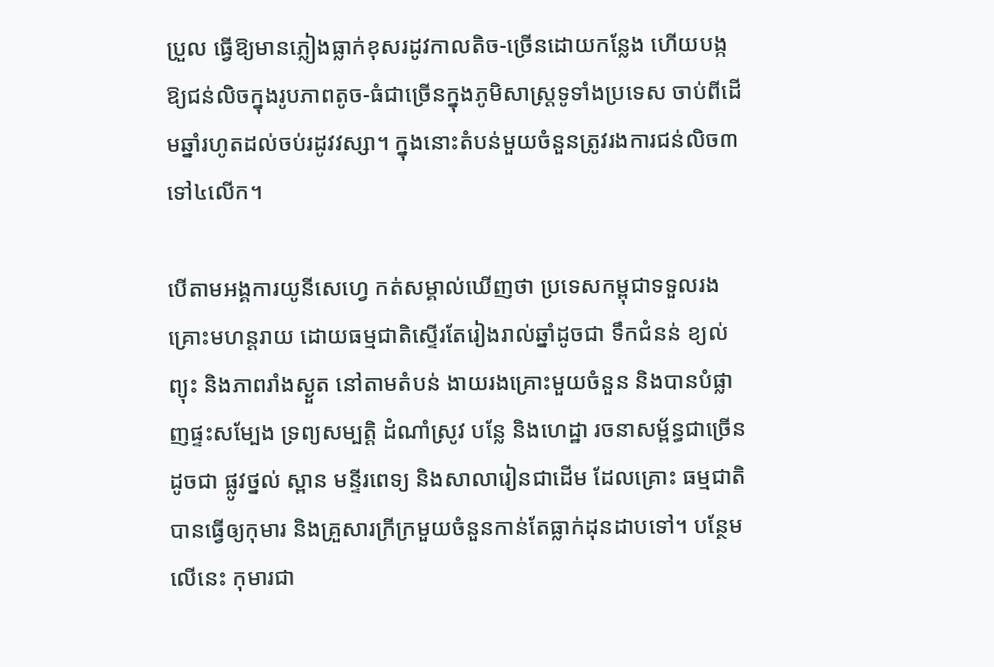ប្រួល ធ្វើឱ្យមានភ្លៀងធ្លាក់ខុសរដូវកាលតិច-ច្រើនដោយកន្លែង ហើយបង្កឱ្យជន់លិចក្នុងរូបភាពតូច-ធំជាច្រើនក្នុងភូមិសាស្ត្រទូទាំងប្រទេស ចាប់ពីដើមឆ្នាំរហូតដល់ចប់រដូវវស្សា។ ក្នុងនោះតំបន់មួយចំនួនត្រូវរងការជន់លិច៣ទៅ៤លើក។

បើតាមអង្គការយូនីសេហ្វេ កត់សម្គាល់ឃើញថា ប្រទេសកម្ពុជាទទួលរងគ្រោះមហន្តរាយ ដោយធម្មជាតិស្ទើរតែរៀងរាល់ឆ្នាំដូចជា ទឹកជំនន់ ខ្យល់ព្យុះ និងភាពរាំងស្ងួត នៅតាមតំបន់ ងាយរងគ្រោះមួយចំនួន និងបានបំផ្លាញផ្ទះសម្បែង ទ្រព្យសម្បត្តិ ដំណាំស្រូវ បន្លែ និងហេដ្ឋា រចនាសម្ព័ន្ធជាច្រើនដូចជា ផ្លូវថ្នល់ ស្ពាន មន្ទីរពេទ្យ និងសាលារៀនជាដើម ដែលគ្រោះ ធម្មជាតិ បានធ្វើឲ្យកុមារ និងគ្រួសារក្រីក្រមួយចំនួនកាន់តែធ្លាក់ដុនដាបទៅ។ បន្ថែមលើនេះ កុមារជា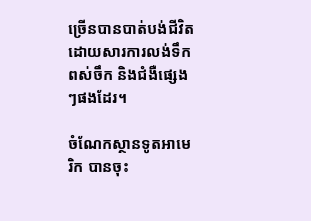ច្រើនបានបាត់បង់ជីវិតដោយសារការលង់ទឹក ពស់ចឹក និងជំងឺផ្សេងៗផងដែរ។

ចំណែកស្ថានទូតអាមេរិក បានចុះ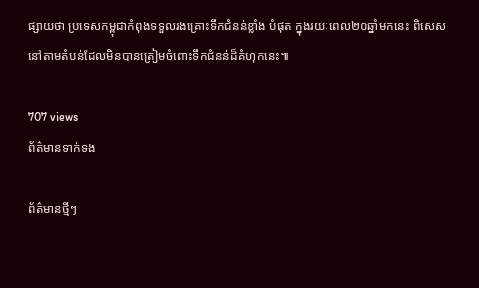ផ្សាយថា ប្រទេសកម្ពុជាកំពុងទទួលរងគ្រោះទឹកជំនន់ខ្លាំង បំផុត ក្នុងរយៈពេល២០ឆ្នាំមកនេះ ពិសេសនៅតាមតំបន់ដែលមិនបានត្រៀមចំពោះទឹកជំនន់ដ៏គំហុកនេះ៕

707 views
ព័ត៌មានទាក់ទង

ព័ត៌មានថ្មីៗ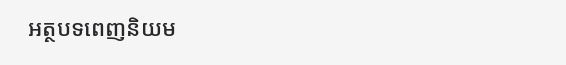អត្ថបទពេញនិយម